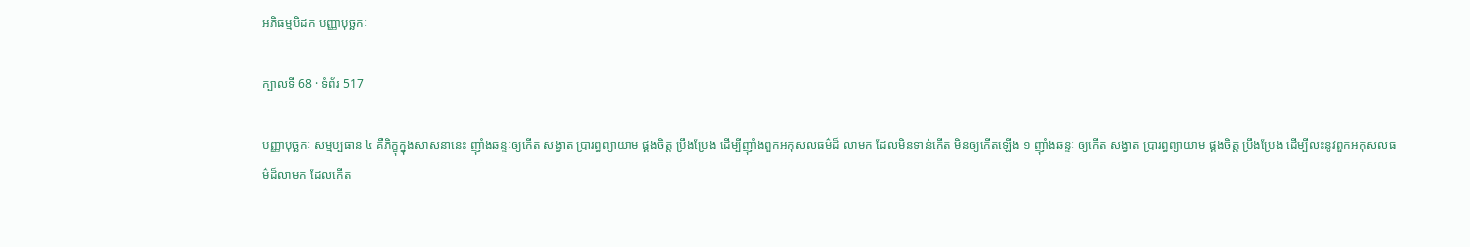អភិធម្មបិដក បញ្ញាបុច្ឆកៈ

ក្បាលទី 68 · ទំព័រ 517

បញ្ញាបុច្ឆកៈ សម្មប្បធាន ៤ គឺភិក្ខុក្នុងសាសនានេះ ញ៉ាំងឆន្ទៈឲ្យកើត សង្វាត ប្រារព្ធព្យាយាម ផ្គងចិត្ត ប្រឹងប្រែង ដើម្បីញ៉ាំងពួកអកុសលធម៌ដ៏ លាមក ដែលមិនទាន់កើត មិនឲ្យកើតឡើង ១ ញ៉ាំងឆន្ទៈ ឲ្យកើត សង្វាត ប្រារព្ធព្យាយាម ផ្គងចិត្ត ប្រឹងប្រែង ដើម្បីលះនូវពួកអកុសលធម៌ដ៏លាមក ដែលកើត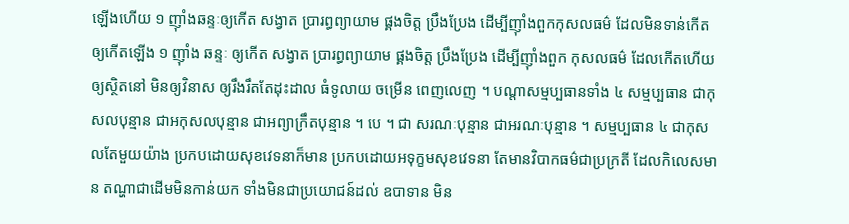ឡើងហើយ ១ ញ៉ាំងឆន្ទៈឲ្យកើត សង្វាត ប្រារព្ធព្យាយាម ផ្គងចិត្ត ប្រឹងប្រែង ដើម្បីញ៉ាំងពួកកុសលធម៌ ដែលមិនទាន់កើត ឲ្យកើតឡើង ១ ញ៉ាំង ឆន្ទៈ ឲ្យកើត សង្វាត ប្រារព្ធព្យាយាម ផ្គងចិត្ត ប្រឹងប្រែង ដើម្បីញ៉ាំងពួក កុសលធម៌ ដែលកើតហើយ ឲ្យស្ថិតនៅ មិនឲ្យវិនាស ឲ្យរឹងរឹតតែដុះដាល ធំទូលាយ ចម្រើន ពេញលេញ ។ បណ្តាសម្មប្បធានទាំង ៤ សម្មប្បធាន ជាកុសលបុន្មាន ជាអកុសលបុន្មាន ជាអព្យាក្រឹតបុន្មាន ។ បេ ។ ជា សរណៈបុន្មាន ជាអរណៈបុន្មាន ។ សម្មប្បធាន ៤ ជាកុសលតែមួយយ៉ាង ប្រកបដោយសុខវេទនាក៏មាន ប្រកបដោយអទុក្ខមសុខវេទនា តែមានវិបាកធម៌ជាប្រក្រតី ដែលកិលេសមាន តណ្ហាជាដើមមិនកាន់យក ទាំងមិនជាប្រយោជន៍ដល់ ឧបាទាន មិន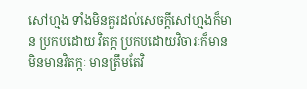សៅហ្មង ទាំងមិនគួរដល់សេចក្តីសៅហ្មងក៏មាន ប្រកបដោយ វិតក្ក ប្រកបដោយវិចារៈក៏មាន មិនមានវិតក្កៈ មានត្រឹមតែវិ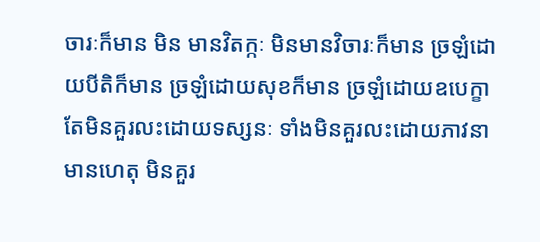ចារៈក៏មាន មិន មានវិតក្កៈ មិនមានវិចារៈក៏មាន ច្រឡំដោយបីតិក៏មាន ច្រឡំដោយសុខក៏មាន ច្រឡំដោយឧបេក្ខា តែមិនគួរលះដោយទស្សនៈ ទាំងមិនគួរលះដោយភាវនា មានហេតុ មិនគួរ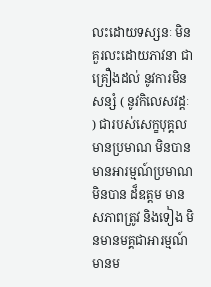លះដោយទស្សនៈ មិនគួរលះដោយភាវនា ជាគ្រឿងដល់ នូវការមិនសន្សំ ( នូវកិលេសវដ្តៈ ) ជារបស់សេក្ខបុគ្គល មានប្រមាណ មិនបាន មានអារម្មណ៍ប្រមាណមិនបាន ដ៏ឧត្តម មានសភាពត្រូវ និងទៀង មិនមានមគ្គជាអារម្មណ៍ មានម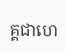គ្គជាហេ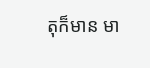តុក៏មាន មា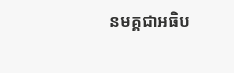នមគ្គជាអធិប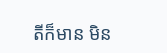តីក៏មាន មិន